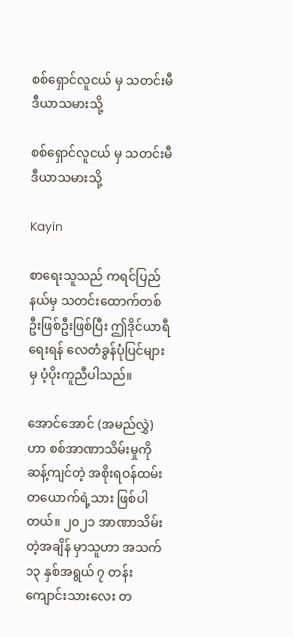စစ်ရှောင်လူငယ် မှ သတင်းမီဒီယာသမားသို့

စစ်ရှောင်လူငယ် မှ သတင်းမီဒီယာသမားသို့

Kayin

စာရေးသူသည် ကရင်ပြည်နယ်မှ သတင်းထောက်တစ်ဦးဖြစ်ဦးဖြစ်ပြီး ဤဒိုင်ယာရီရေးရန် လေတံခွန်ပုံပြင်များ မှ ပံ့ပိုးကူညီပါသည်။

အောင်အောင် (အမည်လွှဲ) ဟာ စစ်အာဏာသိမ်းမှုကို ဆန့်ကျင်တဲ့ အစိုးရဝန်ထမ်းတယောက်ရဲ့သား ဖြစ်ပါတယ်။ ၂၀၂၁ အာဏာသိမ်းတဲ့အချိန် မှာသူဟာ အသက် ၁၃ နှစ်အရွယ် ၇ တန်း ကျောင်းသားလေး တ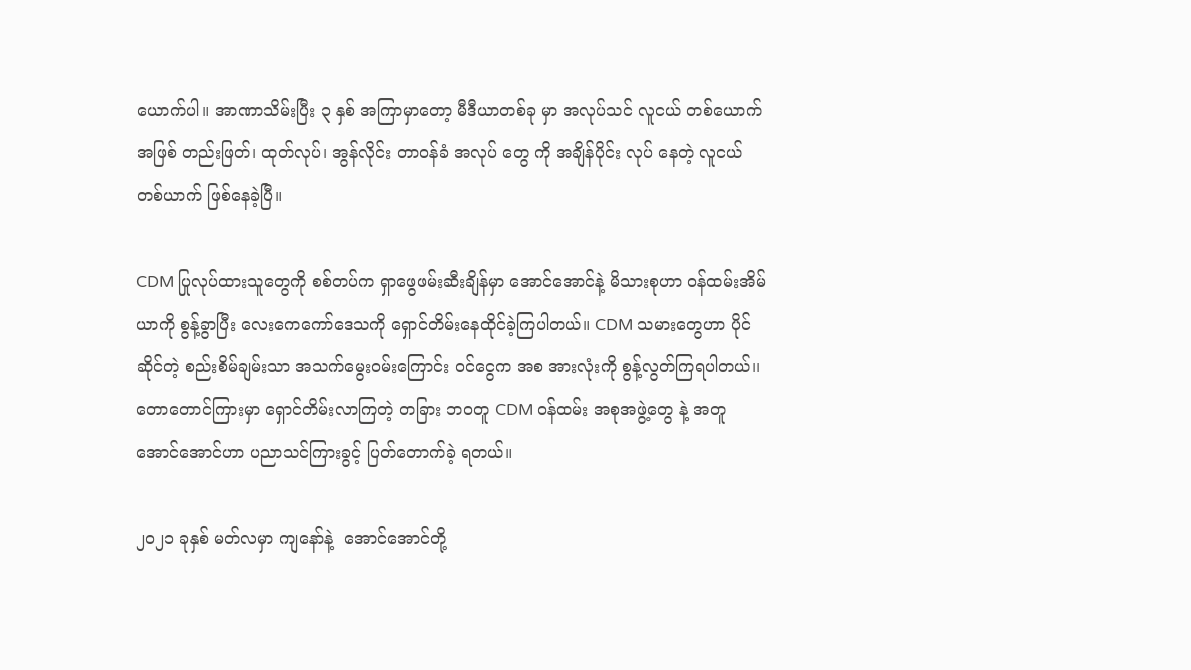ယောက်ပါ။ အာဏာသိမ်းပြီး ၃ နှစ် အကြာမှာတော့ မီဒီယာတစ်ခု မှာ အလုပ်သင် လူငယ် တစ်ယောက်အဖြစ် တည်းဖြတ်၊ ထုတ်လုပ်၊ အွန်လိုင်း တာဝန်ခံ အလုပ် တွေ ကို အချိန်ပိုင်း လုပ် နေတဲ့ လူငယ်တစ်ယာက် ဖြစ်နေခဲ့ပြီ။

CDM ပြုလုပ်ထားသူတွေကို စစ်တပ်က ရှာဖွေဖမ်းဆီးချိန်မှာ အောင်အောင်နဲ့ မိသားစုဟာ ဝန်ထမ်းအိမ်ယာကို စွန့်ခွာပြီး လေးကေကော်ဒေသကို ရှောင်တိမ်းနေထိုင်ခဲ့ကြပါတယ်။ CDM သမားတွေဟာ ပိုင်ဆိုင်တဲ့ စည်းစိမ်ချမ်းသာ အသက်မွေးဝမ်းကြောင်း ဝင်ငွေက အစ အားလုံးကို စွန့်လွတ်ကြရပါတယ်၊၊ တောတောင်ကြားမှာ ရှောင်တိမ်းလာကြတဲ့ တခြား ဘဝတူ CDM ဝန်ထမ်း အစုအဖွဲ့တွေ နဲ့ အတူ အောင်အောင်ဟာ ပညာသင်ကြားခွင့် ပြတ်တောက်ခဲ့ ရတယ်။

၂၀၂၁ ခုနှစ် မတ်လမှာ ကျနော်နဲ့  အောင်အောင်တို့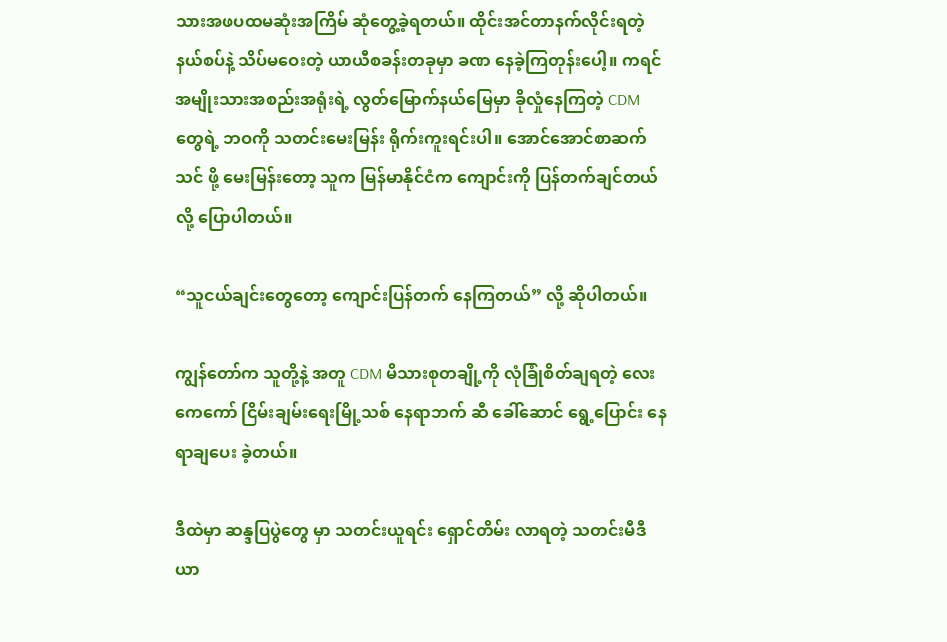သားအဖပထမဆုံးအကြိမ် ဆုံတွေ့ခဲ့ရတယ်။ ထိုင်းအင်တာနက်လိုင်းရတဲ့ နယ်စပ်နဲ့ သိပ်မဝေးတဲ့ ယာယီစခန်းတခုမှာ ခဏ နေခဲ့ကြတုန်းပေါ့။ ကရင်အမျိုးသားအစည်းအရုံးရဲ့ လွတ်မြောက်နယ်မြေမှာ ခိုလှုံနေကြတဲ့ CDM တွေရဲ့ ဘဝကို သတင်းမေးမြန်း ရိုက်းကူးရင်းပါ။ အောင်အောင်စာဆက်သင် ဖို့ မေးမြန်းတော့ သူက မြန်မာနိုင်ငံက ကျောင်းကို ပြန်တက်ချင်တယ်လို့ ပြောပါတယ်။

“သူငယ်ချင်းတွေတော့ ကျောင်းပြန်တက် နေကြတယ်” လို့ ဆိုပါတယ်။

ကျွန်တော်က သူတို့နဲ့ အတူ CDM မိသားစုတချို့ကို လုံခြုံစိတ်ချရတဲ့ လေးကေကော် ငြိမ်းချမ်းရေးမြို့သစ် နေရာဘက် ဆီ ခေါ်ဆောင် ရွေ့ပြောင်း နေရာချပေး ခဲ့တယ်။

ဒီထဲမှာ ဆန္ဒပြပွဲတွေ မှာ သတင်းယူရင်း ရှောင်တိမ်း လာရတဲ့ သတင်းမီဒီယာ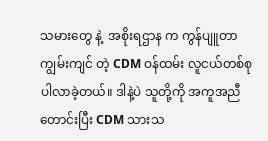သမားတွေ နဲ့  အစိုးရဌာန က ကွန်ပျူတာကျွမ်းကျင် တဲ့ CDM ဝန်ထမ်း လူငယ်တစ်စု ပါလာခဲ့တယ်။ ဒါနဲ့ပဲ သူတို့ကို အကူအညီ တောင်းပြီး CDM သားသ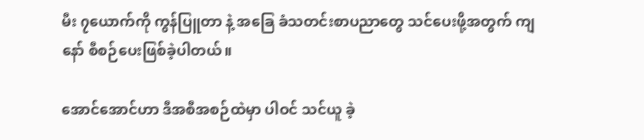မီး ၇ယောက်ကို ကွန်ပြူတာ နဲ့ အခြေ ခံသတင်းစာပညာတွေ သင်ပေးဖို့အတွက် ကျနော် စီစဉ်ပေးဖြစ်ခဲ့ပါတယ်။

အောင်အောင်ဟာ ဒီအစီအစဉ်ထဲမှာ ပါဝင် သင်ယူ ခဲ့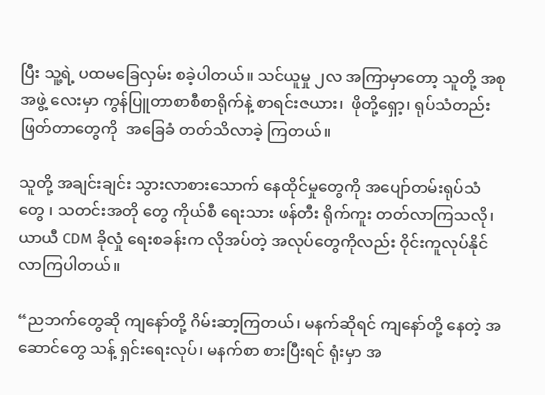ပြီး သူ့ရဲ့ ပထမခြေလှမ်း စခဲ့ပါတယ်။ သင်ယူမှု ၂လ အကြာမှာတော့ သူတို့ အစုအဖွဲ့ လေးမှာ ကွန်ပြူတာစာစီစာရိုက်နဲ့ စာရင်းဇယား၊  ဖိုတို့ရှော့၊ ရုပ်သံတည်းဖြတ်တာတွေကို  အခြေခံ တတ်သိလာခဲ့ ကြတယ်။

သူတို့ အချင်းချင်း သွားလာစားသောက် နေထိုင်မှုတွေကို အပျော်တမ်းရုပ်သံ တွေ ၊ သတင်းအတို တွေ ကိုယ်စီ ရေးသား ဖန်တီး ရိုက်ကူး တတ်လာကြသလို၊ ယာယီ CDM ခိုလှုံ ရေးစခန်းက လိုအပ်တဲ့ အလုပ်တွေကိုလည်း ဝိုင်းကူလုပ်နိုင် လာကြပါတယ်။

“ညဘက်တွေဆို ကျနော်တို့ ဂိမ်းဆာ့ကြတယ်၊ မနက်ဆိုရင် ကျနော်တို့ နေတဲ့ အဆောင်တွေ သန့် ရှင်းရေးလုပ်၊ မနက်စာ စားပြီးရင် ရုံးမှာ အ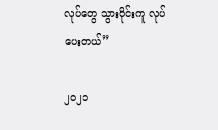လုပ်တွေ သွားဝိုင်းကူ လုပ်ပေးတယ်”

၂၀၂၁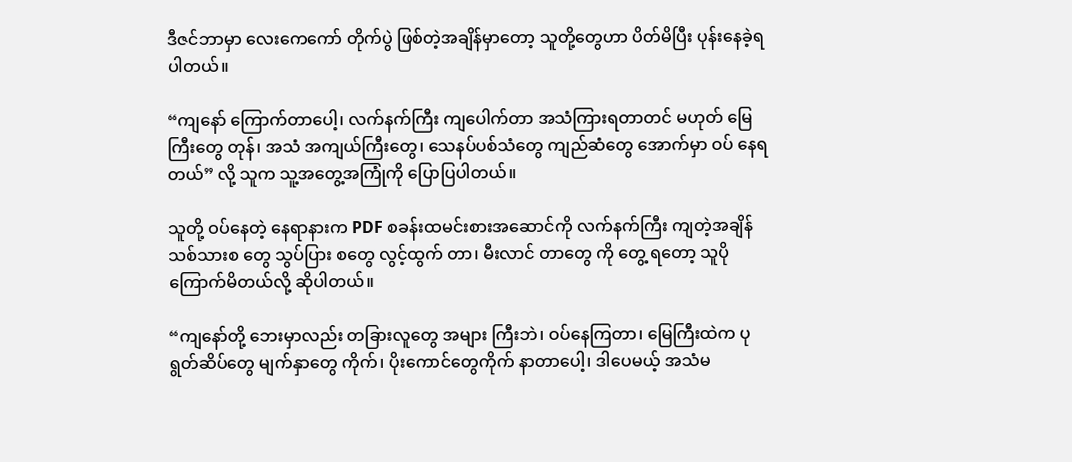ဒီဇင်ဘာမှာ လေးကေကော် တိုက်ပွဲ ဖြစ်တဲ့အချိန်မှာတော့ သူတို့တွေဟာ ပိတ်မိပြီး ပုန်းနေခဲ့ရပါတယ်။

“ကျနော် ကြောက်တာပေါ့၊ လက်နက်ကြီး ကျပေါက်တာ အသံကြားရတာတင် မဟုတ် မြေကြီးတွေ တုန်၊ အသံ အကျယ်ကြီးတွေ၊ သေနပ်ပစ်သံတွေ ကျည်ဆံတွေ အောက်မှာ ဝပ် နေရတယ်” လို့ သူက သူ့အတွေ့အကြုံကို ပြောပြပါတယ်။

သူတို့ ဝပ်နေတဲ့ နေရာနားက PDF စခန်းထမင်းစားအဆောင်ကို လက်နက်ကြီး ကျတဲ့အချိန်  သစ်သားစ တွေ သွပ်ပြား စတွေ လွင့်ထွက် တာ၊ မီးလာင် တာတွေ ကို တွေ့ ရတော့ သူပိုကြောက်မိတယ်လို့ ဆိုပါတယ်။

“ကျနော်တို့ ဘေးမှာလည်း တခြားလူတွေ အများ ကြီးဘဲ၊ ဝပ်နေကြတာ၊ မြေကြီးထဲက ပုရွတ်ဆိပ်တွေ မျက်နှာတွေ ကိုက်၊ ပိုးကောင်တွေကိုက် နာတာပေါ့၊ ဒါပေမယ့် အသံမ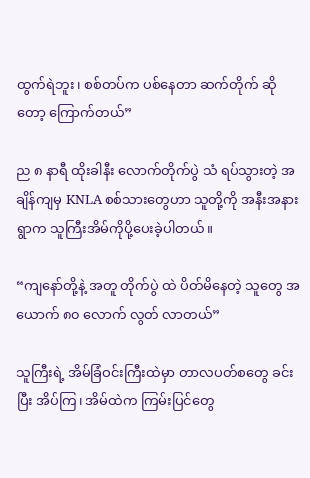ထွက်ရဲဘူး၊ စစ်တပ်က ပစ်နေတာ ဆက်တိုက် ဆိုတော့ ကြောက်တယ်”

ည ၈ နာရီ ထိုးခါနီး လောက်တိုက်ပွဲ သံ ရပ်သွားတဲ့ အချိန်ကျမှ KNLA စစ်သားတွေဟာ သူတို့ကို အနီးအနားရွာက သူကြီးအိမ်ကိုပို့ပေးခဲ့ပါတယ်။

“ကျနော်တို့နဲ့ အတူ တိုက်ပွဲ ထဲ ပိတ်မိနေတဲ့ သူတွေ အယောက် ၈၀ လောက် လွတ် လာတယ်”

သူကြီးရဲ့ အိမ်ခြံဝင်းကြီးထဲမှာ တာလပတ်စတွေ ခင်းပြီး အိပ်ကြ၊ အိမ်ထဲက ကြမ်းပြင်တွေ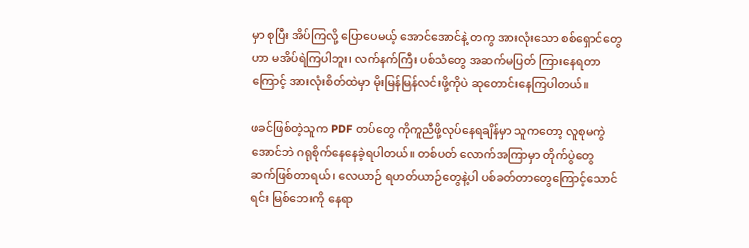မှာ စုပြီး အိပ်ကြလို့ ပြောပေမယ့် အောင်အောင်နဲ့ တကွ အားလုံးသော စစ်ရှောင်တွေဟာ မအိပ်ရဲကြပါဘူး၊ လက်နက်ကြီး ပစ်သံတွေ အဆက်မပြတ် ကြားနေရတာကြောင့် အားလုံးစိတ်ထဲမှာ မိုးမြန်မြန်လင်းဖို့ကိုပဲ ဆုတောင်းနေကြပါတယ်။

ဖခင်ဖြစ်တဲ့သူက PDF တပ်တွေ ကိုကူညီဖို့လုပ်နေရချိန်မှာ သူကတော့ လူစုမကွဲ အောင်ဘဲ ဂရုစိုက်နေနေခဲ့ရပါတယ်။ တစ်ပတ် လောက်အကြာမှာ တိုက်ပွဲတွေ ဆက်ဖြစ်တာရယ်၊ လေယာဉ် ရဟတ်ယာဉ်တွေနဲ့ပါ ပစ်ခတ်တာတွေကြောင့်သောင်ရင်း မြစ်ဘေးကို နေရာ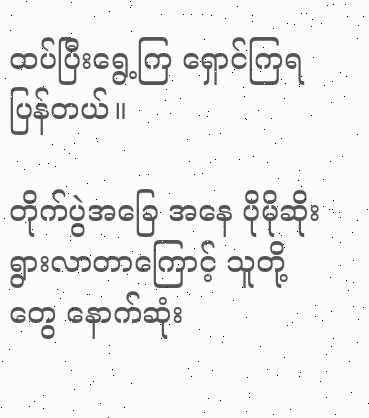ထပ်ပြီးရွေ့ကြ ရှောင်ကြရပြန်တယ်။

တိုက်ပွဲအခြေ အနေ ပိုမိုဆိုးရွားလာတာကြောင့် သူတို့တွေ နောက်ဆုံး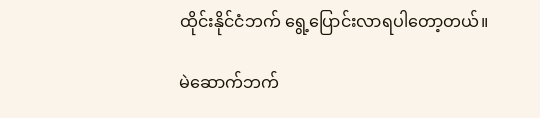ထိုင်းနိုင်ငံဘက် ရွေ့ပြောင်းလာရပါတော့တယ်။

မဲဆောက်ဘက်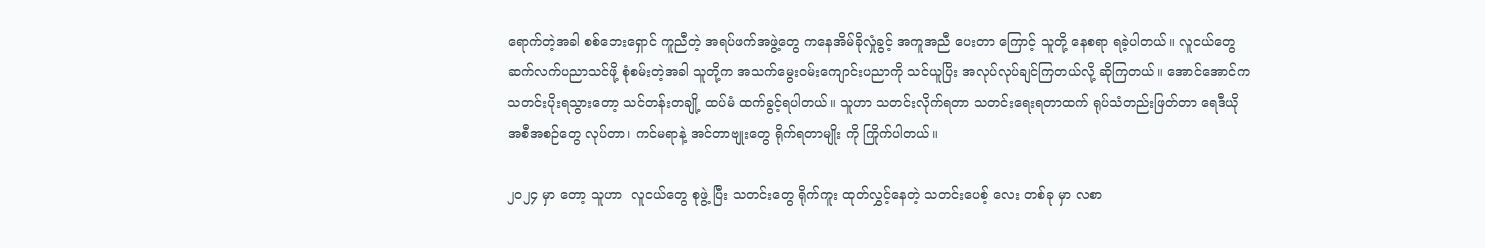ရောက်တဲ့အခါ စစ်ဘေးရှောင် ကူညီတဲ့ အရပ်ဖက်အဖွဲ့တွေ ကနေအိမ်ခိုလှုံခွင့် အကူအညီ ပေးတာ ကြောင့် သူတို့ နေစရာ ရခဲ့ပါတယ်။ လူငယ်တွေဆက်လက်ပညာသင်ဖို့ စုံစမ်းတဲ့အခါ သူတို့က အသက်မွေးဝမ်းကျောင်းပညာကို သင်ယူပြိး အလုပ်လုပ်ချင်ကြတယ်လို့ ဆိုကြတယ်။ အောင်အောင်က သတင်းပိုးရသွားတော့ သင်တန်းတချို့ ထပ်မံ ထက်ခွင့်ရပါတယ်။ သူဟာ သတင်းလိုက်ရတာ သတင်းရေးရတာထက် ရုပ်သံတည်းဖြတ်တာ ရေဒီယို အစီအစဉ်တွေ လုပ်တာ၊ ကင်မရာနဲ့ အင်တာဗျုးတွေ ရိုက်ရတာမျိုး ကို ကြိုက်ပါတယ်။

၂၀၂၄ မှာ တော့ သူဟာ  လူငယ်တွေ စုဖွဲ့ ပြီး သတင်းတွေ ရိုက်ကူး ထုတ်လွှင့်နေတဲ့ သတင်းပေစ့် လေး တစ်ခု မှာ လစာ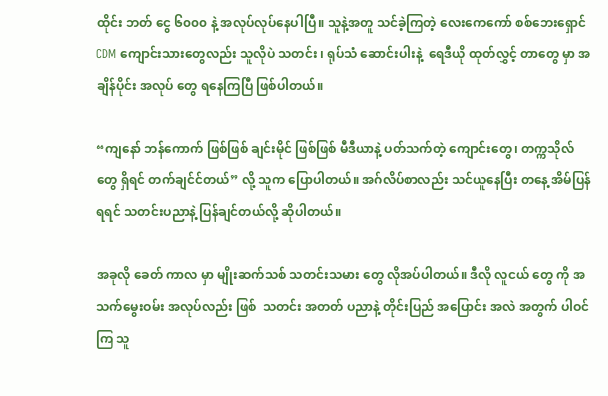ထိုင်း ဘတ် ငွေ ၆၀၀၀ နဲ့ အလုပ်လုပ်နေပါပြီ။ သူနဲ့အတူ သင်ခဲ့ကြတဲ့ လေးကေကော် စစ်ဘေးရှောင် CDM ကျောင်းသားတွေလည်း သူလိုပဲ သတင်း ၊ ရုပ်သံ ဆောင်းပါးနဲ့  ရေဒီယို ထုတ်လွှင့် တာတွေ မှာ အချိန်ပိုင်း အလုပ် တွေ ရနေကြပြီ ဖြစ်ပါတယ်။

“ကျနော် ဘန်ကောက် ဖြစ်ဖြစ် ချင်းမိုင် ဖြစ်ဖြစ် မီဒီယာနဲ့ ပတ်သက်တဲ့ ကျောင်းတွေ၊ တက္ကသိုလ် တွေ ရှိရင် တက်ချင်င်တယ်” လို့ သူက ပြောပါတယ်။ အဂ်လိပ်စာလည်း သင်ယူနေပြီး တနေ့ အိမ်ပြန်ရရင် သတင်းပညာနဲ့ ပြန်ချင်တယ်လို့ ဆိုပါတယ်။

အခုလို ခေတ် ကာလ မှာ မျိုးဆက်သစ် သတင်းသမား တွေ လိုအပ်ပါတယ်။ ဒီလို လူငယ် တွေ ကို အသက်မွေးဝမ်း အလုပ်လည်း ဖြစ်  သတင်း အတတ် ပညာနဲ့ တိုင်းပြည် အပြောင်း အလဲ အတွက် ပါဝင် ကြ သူ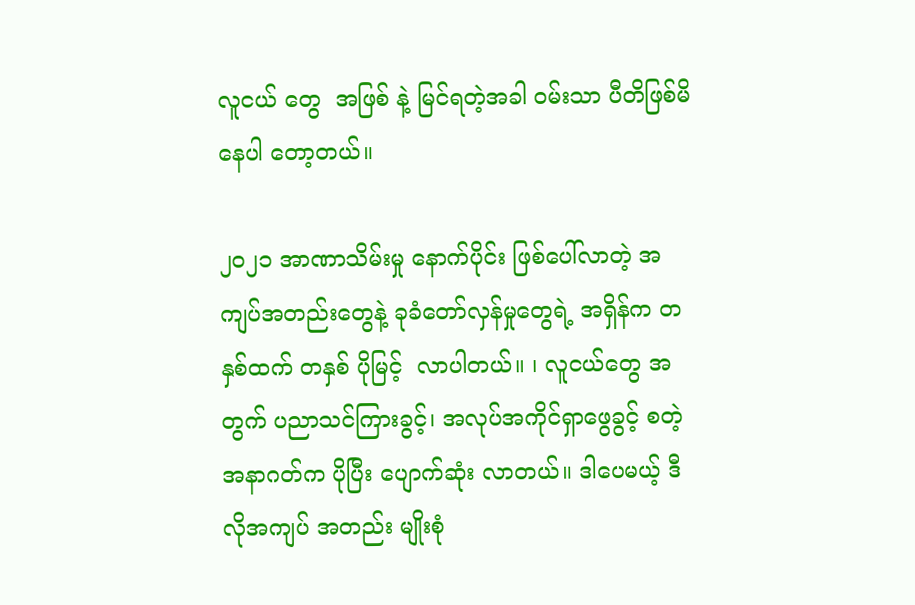လူငယ် တွေ  အဖြစ် နဲ့ မြင်ရတဲ့အခါ ဝမ်းသာ ပီတိဖြစ်မိနေပါ တော့တယ်။

၂၀၂၁ အာဏာသိမ်းမှု နောက်ပိုင်း ဖြစ်ပေါ်လာတဲ့ အကျပ်အတည်းတွေနဲ့ ခုခံတော်လှန်မှုတွေရဲ့ အရှိန်က တနှစ်ထက် တနှစ် ပိုမြင့်  လာပါတယ်။ ၊ လူငယ်တွေ အတွက် ပညာသင်ကြားခွင့်၊ အလုပ်အကိုင်ရှာဖွေခွင့် စတဲ့ အနာဂတ်က ပိုပြီး ပျောက်ဆုံး လာတယ်။ ဒါပေမယ့် ဒီလိုအကျပ် အတည်း မျိုးစုံ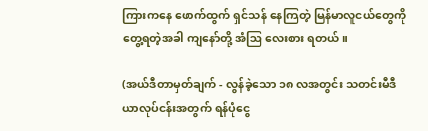ကြားကနေ ဖောက်ထွက် ရှင်သန် နေကြတဲ့ မြန်မာလူငယ်တွေကို တွေ့ရတဲ့အခါ ကျနော်တို့ အံဩ လေးစား ရတယ်။

(အယ်ဒီတာမှတ်ချက် - လွန်ခဲ့သော ၁၈ လအတွင်း သတင်းမီဒီယာလုပ်ငန်းအတွက် ရန်ပုံငွေ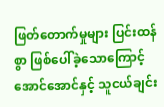ဖြတ်တောက်မှုများ ပြင်းထန်စွာ ဖြစ်ပေါ်ခဲ့သောကြောင့် အောင်အောင်နှင့် သူငယ်ချင်း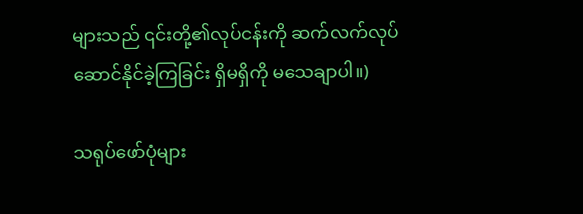များသည် ၎င်းတို့၏လုပ်ငန်းကို ဆက်လက်လုပ်ဆောင်နိုင်ခဲ့ကြခြင်း ရှိမရှိကို မသေချာပါ။)

သရုပ်ဖော်ပုံများ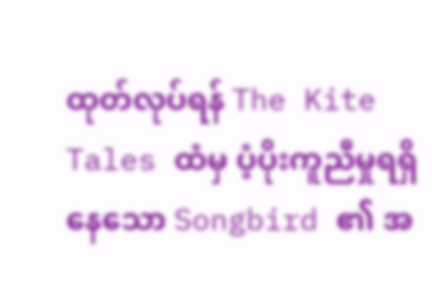ထုတ်လုပ်ရန် The Kite Tales ထံမှ ပံ့ပိုးကူညီမှုရရှိနေသော Songbird ၏ အ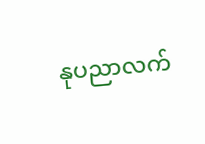နုပညာလက်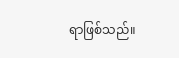ရာဖြစ်သည်။